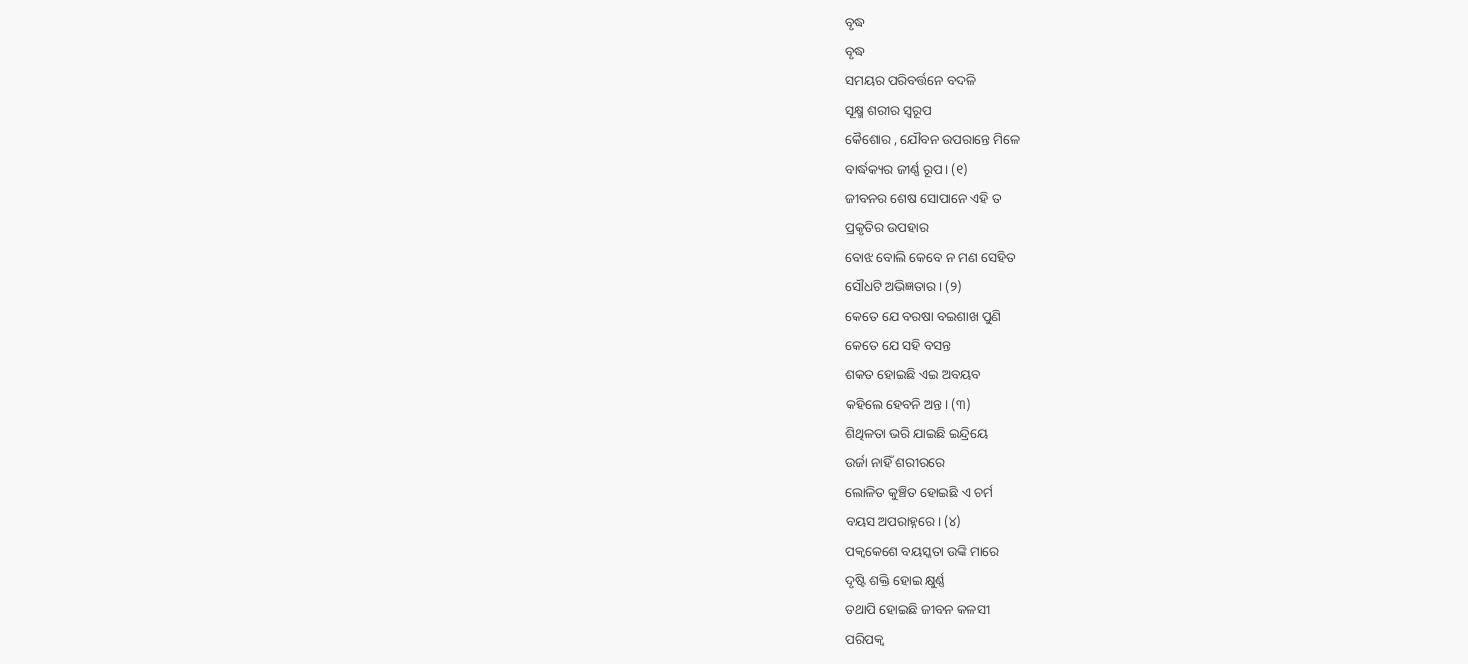ବୃଦ୍ଧ
ବୃଦ୍ଧ
ସମୟର ପରିବର୍ତ୍ତନେ ବଦଳି
ସୂକ୍ଷ୍ମ ଶରୀର ସ୍ବରୂପ
କୈଶୋର , ଯୌବନ ଉପରାନ୍ତେ ମିଳେ
ବାର୍ଦ୍ଧକ୍ୟର ଜୀର୍ଣ୍ଣ ରୂପ। (୧)
ଜୀବନର ଶେଷ ସୋପାନେ ଏହି ତ
ପ୍ରକୃତିର ଉପହାର
ବୋଝ ବୋଲି କେବେ ନ ମଣ ସେହିତ
ସୌଧଟି ଅଭିଜ୍ଞତାର। (୨)
କେତେ ଯେ ବରଷା ବଇଶାଖ ପୁଣି
କେତେ ଯେ ସହି ବସନ୍ତ
ଶକତ ହୋଇଛି ଏଇ ଅବୟବ
କହିଲେ ହେବନି ଅନ୍ତ। (୩)
ଶିଥିଳତା ଭରି ଯାଇଛି ଇନ୍ଦ୍ରିୟେ
ଉର୍ଜା ନାହିଁ ଶରୀରରେ
ଲୋଳିତ କୁଞ୍ଚିତ ହୋଇଛି ଏ ଚର୍ମ
ବୟସ ଅପରାହ୍ନରେ। (୪)
ପକ୍ବକେଶେ ବୟସ୍କତା ଉଙ୍କି ମାରେ
ଦୃଷ୍ଟି ଶକ୍ତି ହୋଇ କ୍ଷୁର୍ଣ୍ଣ
ତଥାପି ହୋଇଛି ଜୀବନ କଳସୀ
ପରିପକ୍ବ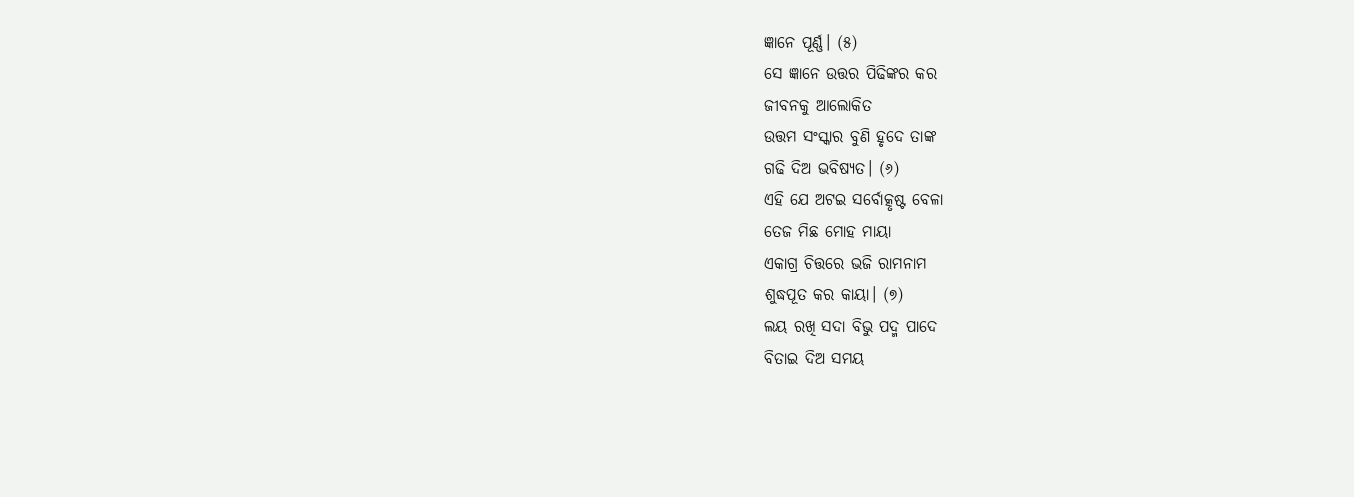ଜ୍ଞାନେ ପୂର୍ଣ୍ଣ। (୫)
ସେ ଜ୍ଞାନେ ଉତ୍ତର ପିଢିଙ୍କର କର
ଜୀବନକୁ ଆଲୋକିତ
ଉତ୍ତମ ସଂସ୍କାର ବୁଣି ହୃଦେ ତାଙ୍କ
ଗଢି ଦିଅ ଭବିଷ୍ୟତ। (୬)
ଏହି ଯେ ଅଟଇ ସର୍ବୋତ୍କୃଷ୍ଟ ବେଳା
ତେଜ ମିଛ ମୋହ ମାୟା
ଏକାଗ୍ର ଚିତ୍ତରେ ଭଜି ରାମନାମ
ଶୁଦ୍ଧପୂତ କର କାୟା। (୭)
ଲୟ ରଖି ସଦା ବିଭୁ ପଦ୍ମ ପାଦେ
ବିତାଇ ଦିଅ ସମୟ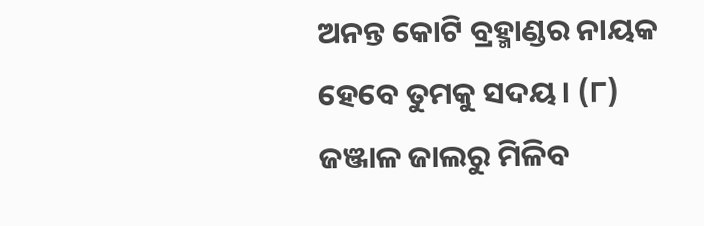ଅନନ୍ତ କୋଟି ବ୍ରହ୍ମାଣ୍ଡର ନାୟକ
ହେବେ ତୁମକୁ ସଦୟ। (୮)
ଜଞ୍ଜାଳ ଜାଲରୁ ମିଳିବ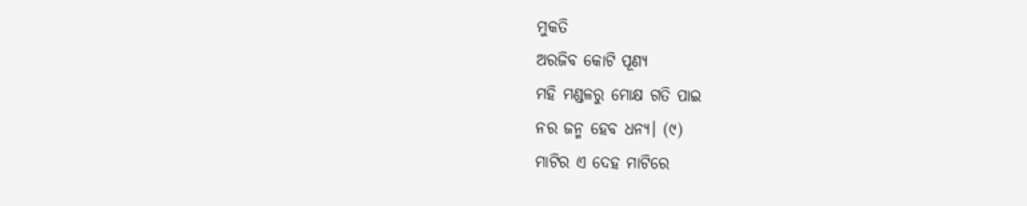ମୁକତି
ଅରଜିବ କୋଟି ପୂଣ୍ୟ
ମହି ମଣ୍ଡଳରୁ ମୋକ୍ଷ ଗତି ପାଇ
ନର ଜନ୍ମ ହେବ ଧନ୍ୟ। (୯)
ମାଟିର ଏ ଦେହ ମାଟିରେ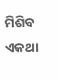ମିଶିବ
ଏକଥା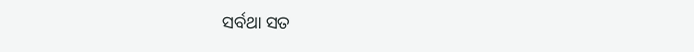ସର୍ବଥା ସତ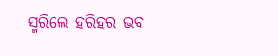ସ୍ମରିଲେ ହରିହର ଭବ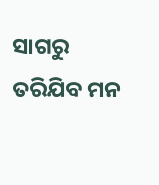ସାଗରୁ
ତରିଯିବ ମନ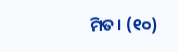ମିତ। (୧୦)